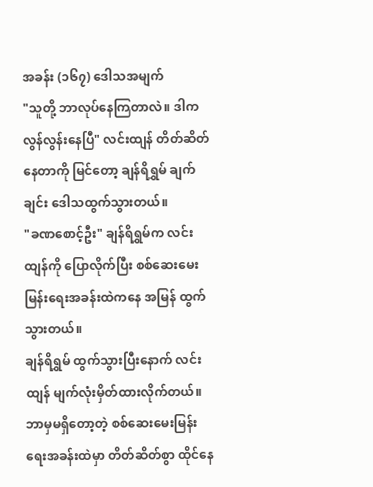အခန်း (၁၆၇) ဒေါသအမျက်
"သူတို့ ဘာလုပ်နေကြတာလဲ။ ဒါက လွန်လွန်းနေပြီ" လင်းထျန် တိတ်ဆိတ်နေတာကို မြင်တော့ ချန်ရိရွှမ် ချက်ချင်း ဒေါသထွက်သွားတယ်။
"ခဏစောင့်ဦး" ချန်ရိရွှမ်က လင်းထျန်ကို ပြောလိုက်ပြီး စစ်ဆေးမေးမြန်းရေးအခန်းထဲကနေ အမြန် ထွက်သွားတယ်။
ချန်ရိရွှမ် ထွက်သွားပြီးနောက် လင်းထျန် မျက်လုံးမှိတ်ထားလိုက်တယ်။ ဘာမှမရှိတော့တဲ့ စစ်ဆေးမေးမြန်းရေးအခန်းထဲမှာ တိတ်ဆိတ်စွာ ထိုင်နေ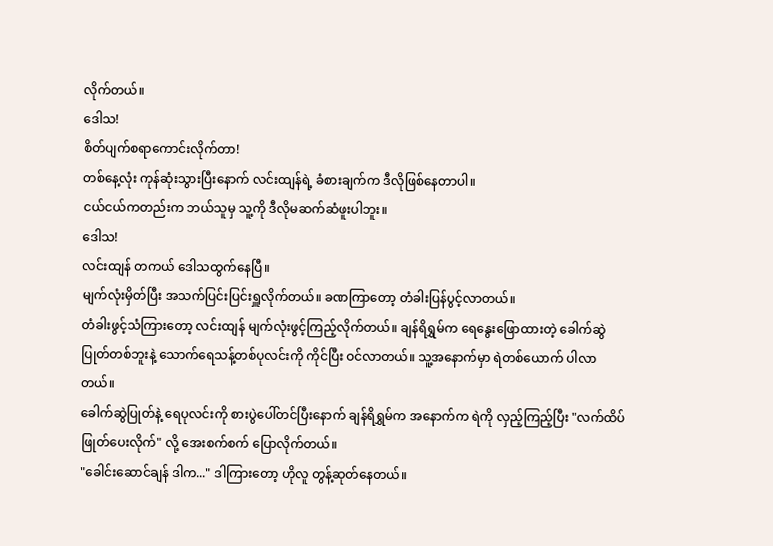လိုက်တယ်။
ဒေါသ!
စိတ်ပျက်စရာကောင်းလိုက်တာ!
တစ်နေ့လုံး ကုန်ဆုံးသွားပြီးနောက် လင်းထျန်ရဲ့ ခံစားချက်က ဒီလိုဖြစ်နေတာပါ။
ငယ်ငယ်ကတည်းက ဘယ်သူမှ သူ့ကို ဒီလိုမဆက်ဆံဖူးပါဘူး။
ဒေါသ!
လင်းထျန် တကယ် ဒေါသထွက်နေပြီ။
မျက်လုံးမှိတ်ပြီး အသက်ပြင်းပြင်းရှူလိုက်တယ်။ ခဏကြာတော့ တံခါးပြန်ပွင့်လာတယ်။
တံခါးဖွင့်သံကြားတော့ လင်းထျန် မျက်လုံးဖွင့်ကြည့်လိုက်တယ်။ ချန်ရိရွှမ်က ရေနွေးဖြောထားတဲ့ ခေါက်ဆွဲပြုတ်တစ်ဘူးနဲ့ သောက်ရေသန့်တစ်ပုလင်းကို ကိုင်ပြီး ဝင်လာတယ်။ သူ့အနောက်မှာ ရဲတစ်ယောက် ပါလာတယ်။
ခေါက်ဆွဲပြုတ်နဲ့ ရေပုလင်းကို စားပွဲပေါ်တင်ပြီးနောက် ချန်ရိရွှမ်က အနောက်က ရဲကို လှည့်ကြည့်ပြီး "လက်ထိပ်ဖြုတ်ပေးလိုက်" လို့ အေးစက်စက် ပြောလိုက်တယ်။
"ခေါင်းဆောင်ချန် ဒါက..." ဒါကြားတော့ ဟိုလူ တွန့်ဆုတ်နေတယ်။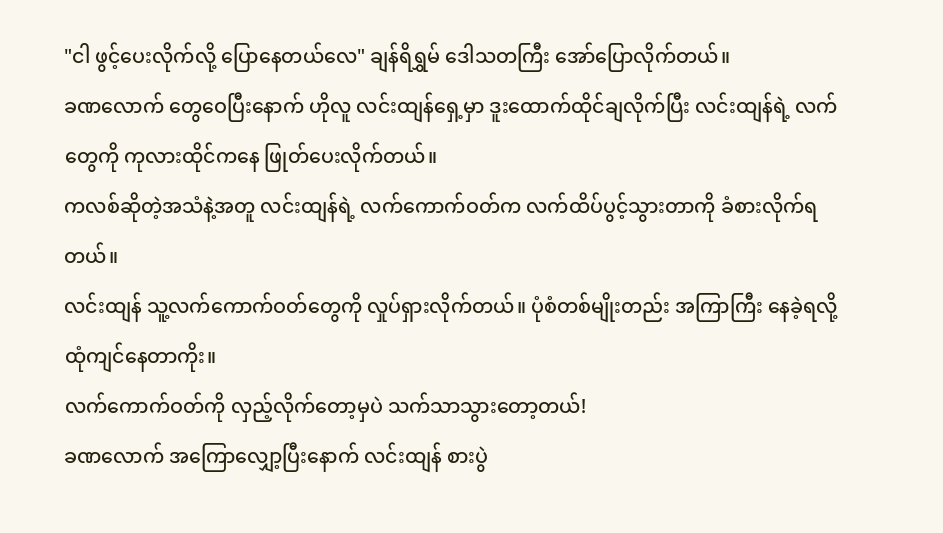"ငါ ဖွင့်ပေးလိုက်လို့ ပြောနေတယ်လေ" ချန်ရိရွှမ် ဒေါသတကြီး အော်ပြောလိုက်တယ်။
ခဏလောက် တွေဝေပြီးနောက် ဟိုလူ လင်းထျန်ရှေ့မှာ ဒူးထောက်ထိုင်ချလိုက်ပြီး လင်းထျန်ရဲ့ လက်တွေကို ကုလားထိုင်ကနေ ဖြုတ်ပေးလိုက်တယ်။
ကလစ်ဆိုတဲ့အသံနဲ့အတူ လင်းထျန်ရဲ့ လက်ကောက်ဝတ်က လက်ထိပ်ပွင့်သွားတာကို ခံစားလိုက်ရတယ်။
လင်းထျန် သူ့လက်ကောက်ဝတ်တွေကို လှုပ်ရှားလိုက်တယ်။ ပုံစံတစ်မျိုးတည်း အကြာကြီး နေခဲ့ရလို့ ထုံကျင်နေတာကိုး။
လက်ကောက်ဝတ်ကို လှည့်လိုက်တော့မှပဲ သက်သာသွားတော့တယ်!
ခဏလောက် အကြောလျှော့ပြီးနောက် လင်းထျန် စားပွဲ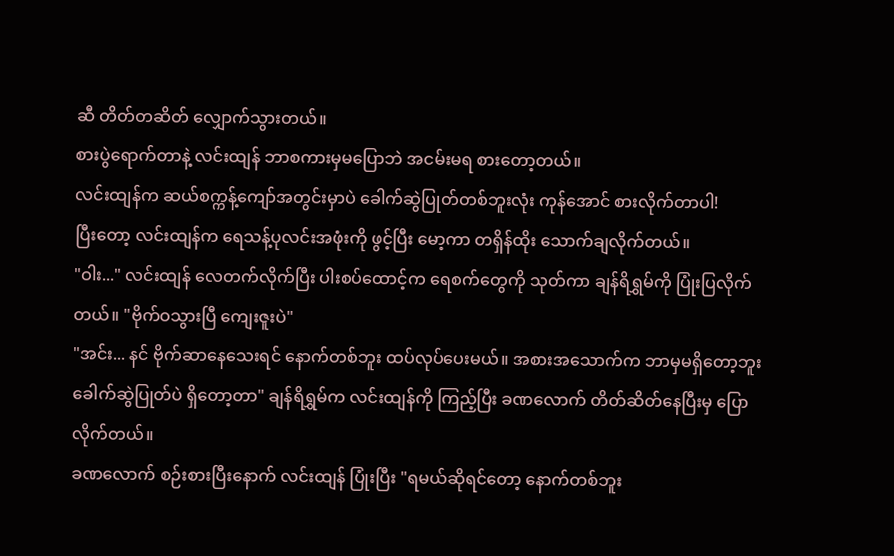ဆီ တိတ်တဆိတ် လျှောက်သွားတယ်။
စားပွဲရောက်တာနဲ့ လင်းထျန် ဘာစကားမှမပြောဘဲ အငမ်းမရ စားတော့တယ်။
လင်းထျန်က ဆယ်စက္ကန့်ကျော်အတွင်းမှာပဲ ခေါက်ဆွဲပြုတ်တစ်ဘူးလုံး ကုန်အောင် စားလိုက်တာပါ!
ပြီးတော့ လင်းထျန်က ရေသန့်ပုလင်းအဖုံးကို ဖွင့်ပြီး မော့ကာ တရှိန်ထိုး သောက်ချလိုက်တယ်။
"ဝါး..." လင်းထျန် လေတက်လိုက်ပြီး ပါးစပ်ထောင့်က ရေစက်တွေကို သုတ်ကာ ချန်ရိရွှမ်ကို ပြုံးပြလိုက်တယ်။ "ဗိုက်ဝသွားပြီ ကျေးဇူးပဲ"
"အင်း... နင် ဗိုက်ဆာနေသေးရင် နောက်တစ်ဘူး ထပ်လုပ်ပေးမယ်။ အစားအသောက်က ဘာမှမရှိတော့ဘူး ခေါက်ဆွဲပြုတ်ပဲ ရှိတော့တာ" ချန်ရိရွှမ်က လင်းထျန်ကို ကြည့်ပြီး ခဏလောက် တိတ်ဆိတ်နေပြီးမှ ပြောလိုက်တယ်။
ခဏလောက် စဉ်းစားပြီးနောက် လင်းထျန် ပြုံးပြီး "ရမယ်ဆိုရင်တော့ နောက်တစ်ဘူး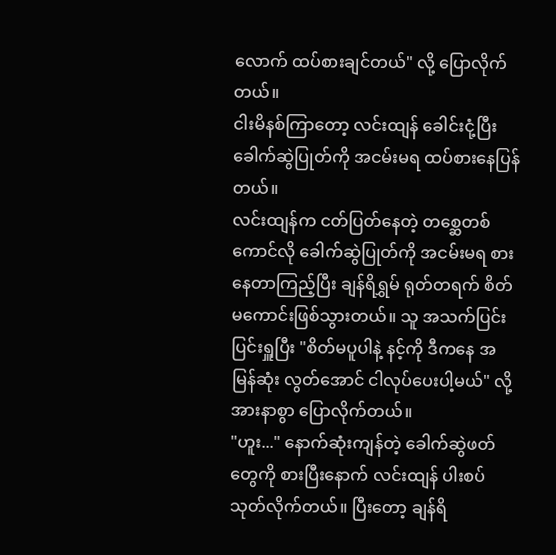လောက် ထပ်စားချင်တယ်" လို့ ပြောလိုက်တယ်။
ငါးမိနစ်ကြာတော့ လင်းထျန် ခေါင်းငုံ့ပြီး ခေါက်ဆွဲပြုတ်ကို အငမ်းမရ ထပ်စားနေပြန်တယ်။
လင်းထျန်က ငတ်ပြတ်နေတဲ့ တစ္ဆေတစ်ကောင်လို ခေါက်ဆွဲပြုတ်ကို အငမ်းမရ စားနေတာကြည့်ပြီး ချန်ရိရွှမ် ရုတ်တရက် စိတ်မကောင်းဖြစ်သွားတယ်။ သူ အသက်ပြင်းပြင်းရှူပြီး "စိတ်မပူပါနဲ့ နင့်ကို ဒီကနေ အမြန်ဆုံး လွတ်အောင် ငါလုပ်ပေးပါ့မယ်" လို့ အားနာစွာ ပြောလိုက်တယ်။
"ဟူး..." နောက်ဆုံးကျန်တဲ့ ခေါက်ဆွဲဖတ်တွေကို စားပြီးနောက် လင်းထျန် ပါးစပ်သုတ်လိုက်တယ်။ ပြီးတော့ ချန်ရိ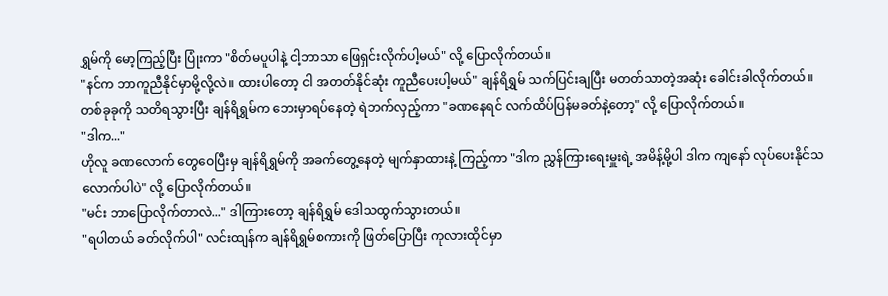ရွှမ်ကို မော့ကြည့်ပြီး ပြုံးကာ "စိတ်မပူပါနဲ့ ငါ့ဘာသာ ဖြေရှင်းလိုက်ပါ့မယ်" လို့ ပြောလိုက်တယ်။
"နင်က ဘာကူညီနိုင်မှာမို့လို့လဲ။ ထားပါတော့ ငါ အတတ်နိုင်ဆုံး ကူညီပေးပါ့မယ်" ချန်ရိရွှမ် သက်ပြင်းချပြီး မတတ်သာတဲ့အဆုံး ခေါင်းခါလိုက်တယ်။
တစ်ခုခုကို သတိရသွားပြီး ချန်ရိရွှမ်က ဘေးမှာရပ်နေတဲ့ ရဲဘက်လှည့်ကာ "ခဏနေရင် လက်ထိပ်ပြန်မခတ်နဲ့တော့" လို့ ပြောလိုက်တယ်။
"ဒါက..."
ဟိုလူ ခဏလောက် တွေဝေပြီးမှ ချန်ရိရွှမ်ကို အခက်တွေ့နေတဲ့ မျက်နှာထားနဲ့ ကြည့်ကာ "ဒါက ညွှန်ကြားရေးမှူးရဲ့ အမိန့်မို့ပါ ဒါက ကျနော် လုပ်ပေးနိုင်သလောက်ပါပဲ" လို့ ပြောလိုက်တယ်။
"မင်း ဘာပြောလိုက်တာလဲ..." ဒါကြားတော့ ချန်ရိရွှမ် ဒေါသထွက်သွားတယ်။
"ရပါတယ် ခတ်လိုက်ပါ" လင်းထျန်က ချန်ရိရွှမ်စကားကို ဖြတ်ပြောပြီး ကုလားထိုင်မှာ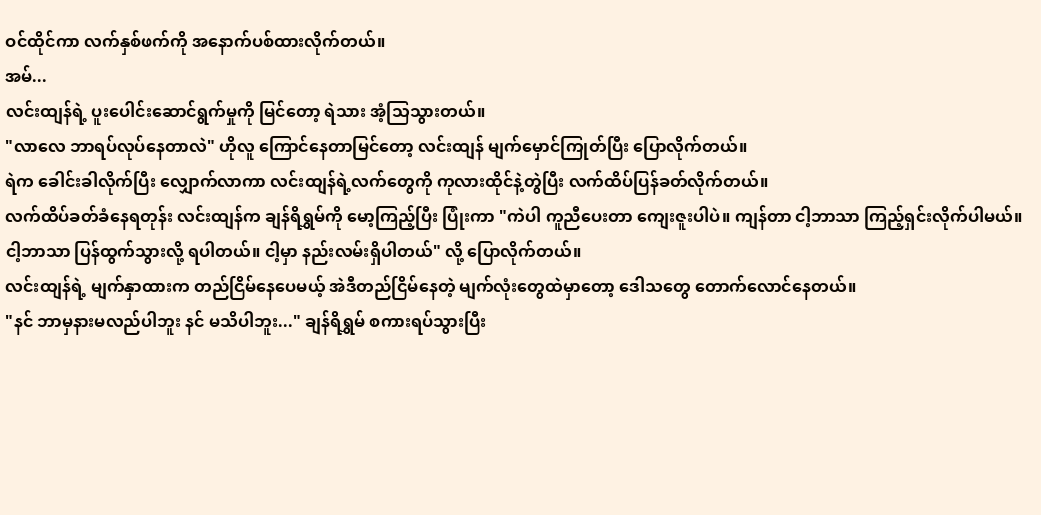ဝင်ထိုင်ကာ လက်နှစ်ဖက်ကို အနောက်ပစ်ထားလိုက်တယ်။
အမ်...
လင်းထျန်ရဲ့ ပူးပေါင်းဆောင်ရွက်မှုကို မြင်တော့ ရဲသား အံ့သြသွားတယ်။
"လာလေ ဘာရပ်လုပ်နေတာလဲ" ဟိုလူ ကြောင်နေတာမြင်တော့ လင်းထျန် မျက်မှောင်ကြုတ်ပြီး ပြောလိုက်တယ်။
ရဲက ခေါင်းခါလိုက်ပြီး လျှောက်လာကာ လင်းထျန်ရဲ့လက်တွေကို ကုလားထိုင်နဲ့တွဲပြီး လက်ထိပ်ပြန်ခတ်လိုက်တယ်။
လက်ထိပ်ခတ်ခံနေရတုန်း လင်းထျန်က ချန်ရိရွှမ်ကို မော့ကြည့်ပြီး ပြုံးကာ "ကဲပါ ကူညီပေးတာ ကျေးဇူးပါပဲ။ ကျန်တာ ငါ့ဘာသာ ကြည့်ရှင်းလိုက်ပါမယ်။ ငါ့ဘာသာ ပြန်ထွက်သွားလို့ ရပါတယ်။ ငါ့မှာ နည်းလမ်းရှိပါတယ်" လို့ ပြောလိုက်တယ်။
လင်းထျန်ရဲ့ မျက်နှာထားက တည်ငြိမ်နေပေမယ့် အဲဒီတည်ငြိမ်နေတဲ့ မျက်လုံးတွေထဲမှာတော့ ဒေါသတွေ တောက်လောင်နေတယ်။
"နင် ဘာမှနားမလည်ပါဘူး နင် မသိပါဘူး..." ချန်ရိရွှမ် စကားရပ်သွားပြီး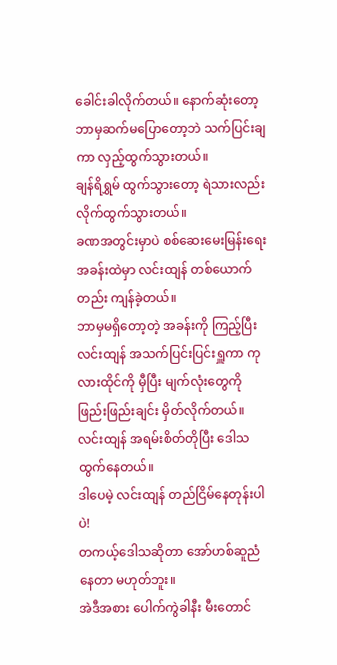ခေါင်းခါလိုက်တယ်။ နောက်ဆုံးတော့ ဘာမှဆက်မပြောတော့ဘဲ သက်ပြင်းချကာ လှည့်ထွက်သွားတယ်။
ချန်ရိရွှမ် ထွက်သွားတော့ ရဲသားလည်း လိုက်ထွက်သွားတယ်။
ခဏအတွင်းမှာပဲ စစ်ဆေးမေးမြန်းရေးအခန်းထဲမှာ လင်းထျန် တစ်ယောက်တည်း ကျန်ခဲ့တယ်။
ဘာမှမရှိတော့တဲ့ အခန်းကို ကြည့်ပြီး လင်းထျန် အသက်ပြင်းပြင်းရှူကာ ကုလားထိုင်ကို မှီပြီး မျက်လုံးတွေကို ဖြည်းဖြည်းချင်း မှိတ်လိုက်တယ်။
လင်းထျန် အရမ်းစိတ်တိုပြီး ဒေါသထွက်နေတယ်။
ဒါပေမဲ့ လင်းထျန် တည်ငြိမ်နေတုန်းပါပဲ!
တကယ့်ဒေါသဆိုတာ အော်ဟစ်ဆူညံနေတာ မဟုတ်ဘူး။
အဲဒီအစား ပေါက်ကွဲခါနီး မီးတောင်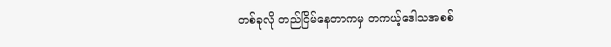တစ်ခုလို တည်ငြိမ်နေတာကမှ တကယ့်ဒေါသအစစ်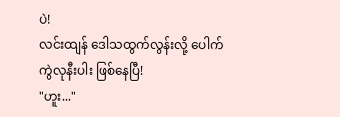ပဲ!
လင်းထျန် ဒေါသထွက်လွန်းလို့ ပေါက်ကွဲလုနီးပါး ဖြစ်နေပြီ!
"ဟူး..."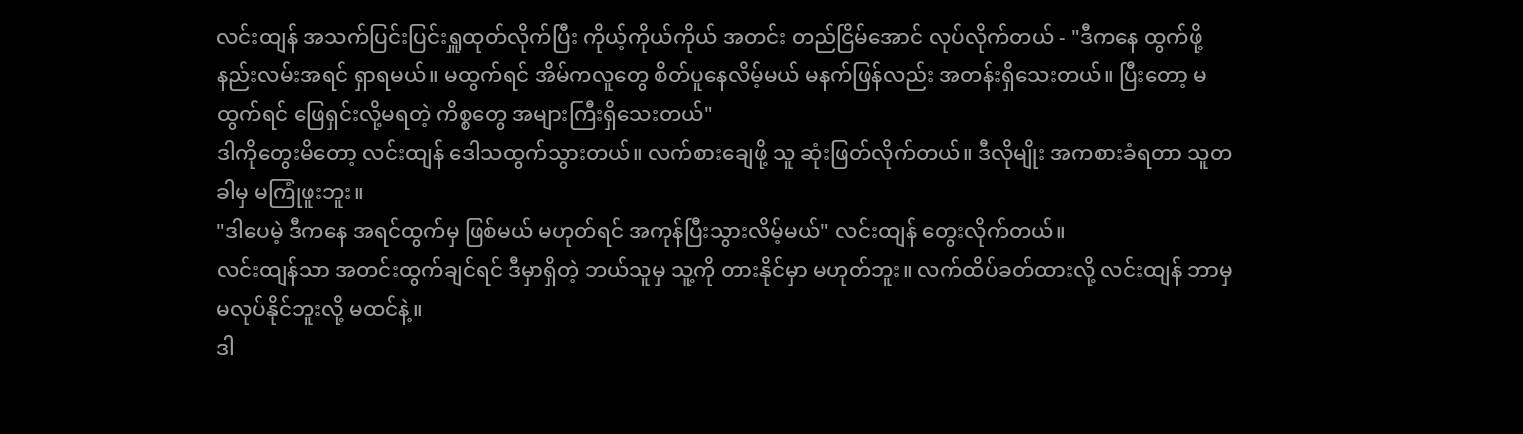လင်းထျန် အသက်ပြင်းပြင်းရှူထုတ်လိုက်ပြီး ကိုယ့်ကိုယ်ကိုယ် အတင်း တည်ငြိမ်အောင် လုပ်လိုက်တယ် - "ဒီကနေ ထွက်ဖို့ နည်းလမ်းအရင် ရှာရမယ်။ မထွက်ရင် အိမ်ကလူတွေ စိတ်ပူနေလိမ့်မယ် မနက်ဖြန်လည်း အတန်းရှိသေးတယ်။ ပြီးတော့ မထွက်ရင် ဖြေရှင်းလို့မရတဲ့ ကိစ္စတွေ အများကြီးရှိသေးတယ်"
ဒါကိုတွေးမိတော့ လင်းထျန် ဒေါသထွက်သွားတယ်။ လက်စားချေဖို့ သူ ဆုံးဖြတ်လိုက်တယ်။ ဒီလိုမျိုး အကစားခံရတာ သူတခါမှ မကြုံဖူးဘူး။
"ဒါပေမဲ့ ဒီကနေ အရင်ထွက်မှ ဖြစ်မယ် မဟုတ်ရင် အကုန်ပြီးသွားလိမ့်မယ်" လင်းထျန် တွေးလိုက်တယ်။
လင်းထျန်သာ အတင်းထွက်ချင်ရင် ဒီမှာရှိတဲ့ ဘယ်သူမှ သူ့ကို တားနိုင်မှာ မဟုတ်ဘူး။ လက်ထိပ်ခတ်ထားလို့ လင်းထျန် ဘာမှမလုပ်နိုင်ဘူးလို့ မထင်နဲ့။
ဒါ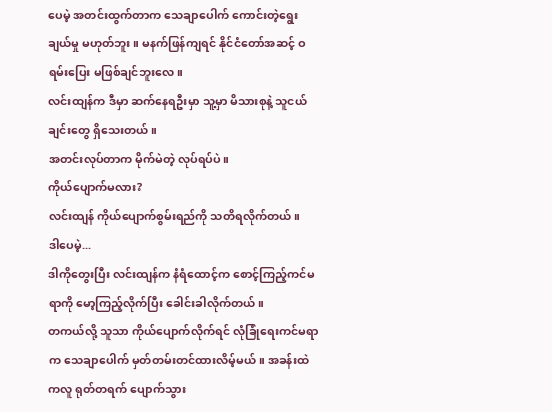ပေမဲ့ အတင်းထွက်တာက သေချာပေါက် ကောင်းတဲ့ရွေးချယ်မှု မဟုတ်ဘူး။ မနက်ဖြန်ကျရင် နိုင်ငံတော်အဆင့် ဝရမ်းပြေး မဖြစ်ချင်ဘူးလေ။
လင်းထျန်က ဒီမှာ ဆက်နေရဦးမှာ သူ့မှာ မိသားစုနဲ့ သူငယ်ချင်းတွေ ရှိသေးတယ်။
အတင်းလုပ်တာက မိုက်မဲတဲ့ လုပ်ရပ်ပဲ။
ကိုယ်ပျောက်မလား?
လင်းထျန် ကိုယ်ပျောက်စွမ်းရည်ကို သတိရလိုက်တယ်။
ဒါပေမဲ့...
ဒါကိုတွေးပြီး လင်းထျန်က နံရံထောင့်က စောင့်ကြည့်ကင်မရာကို မော့ကြည့်လိုက်ပြီး ခေါင်းခါလိုက်တယ်။
တကယ်လို့ သူသာ ကိုယ်ပျောက်လိုက်ရင် လုံခြုံရေးကင်မရာက သေချာပေါက် မှတ်တမ်းတင်ထားလိမ့်မယ်။ အခန်းထဲကလူ ရုတ်တရက် ပျောက်သွား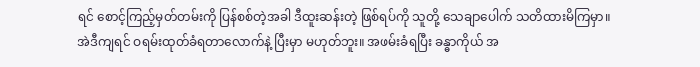ရင် စောင့်ကြည့်မှတ်တမ်းကို ပြန်စစ်တဲ့အခါ ဒီထူးဆန်းတဲ့ ဖြစ်ရပ်ကို သူတို့ သေချာပေါက် သတိထားမိကြမှာ။
အဲဒီကျရင် ဝရမ်းထုတ်ခံရတာလောက်နဲ့ ပြီးမှာ မဟုတ်ဘူး။ အဖမ်းခံရပြီး ခန္ဓာကိုယ် အ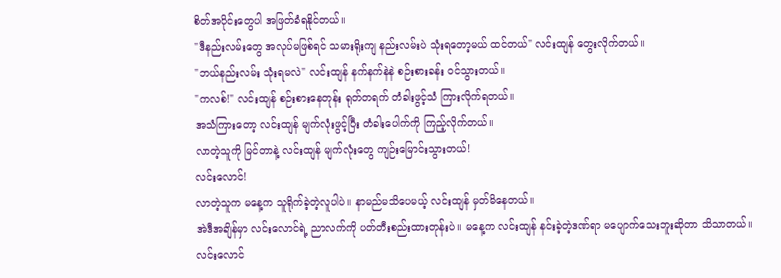စိတ်အပိုင်းတွေပါ အဖြတ်ခံရနိုင်တယ်။
"ဒီနည်းလမ်းတွေ အလုပ်မဖြစ်ရင် သမားရိုးကျ နည်းလမ်းပဲ သုံးရတော့မယ် ထင်တယ်" လင်းထျန် တွေးလိုက်တယ်။
"ဘယ်နည်းလမ်း သုံးရမလဲ" လင်းထျန် နက်နက်နဲနဲ စဉ်းစားခန်း ဝင်သွားတယ်။
"ကလစ်!" လင်းထျန် စဉ်းစားနေတုန်း ရုတ်တရက် တံခါးဖွင့်သံ ကြားလိုက်ရတယ်။
အသံကြားတော့ လင်းထျန် မျက်လုံးဖွင့်ပြီး တံခါးပေါက်ကို ကြည့်လိုက်တယ်။
လာတဲ့သူကို မြင်တာနဲ့ လင်းထျန် မျက်လုံးတွေ ကျဉ်းမြောင်းသွားတယ်!
လင်းလောင်!
လာတဲ့သူက မနေ့က သူရိုက်ခဲ့တဲ့လူပါပဲ။ နာမည်မသိပေမယ့် လင်းထျန် မှတ်မိနေတယ်။
အဲဒီအချိန်မှာ လင်းလောင်ရဲ့ ညာလက်ကို ပတ်တီးစည်းထားတုန်းပဲ။ မနေ့က လင်းထျန် နင်းခဲ့တဲ့ဒဏ်ရာ မပျောက်သေးဘူးဆိုတာ သိသာတယ်။
လင်းလောင်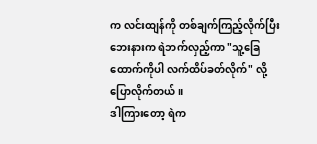က လင်းထျန်ကို တစ်ချက်ကြည့်လိုက်ပြီး ဘေးနားက ရဲဘက်လှည့်ကာ "သူ့ခြေထောက်ကိုပါ လက်ထိပ်ခတ်လိုက်" လို့ ပြောလိုက်တယ်။
ဒါကြားတော့ ရဲက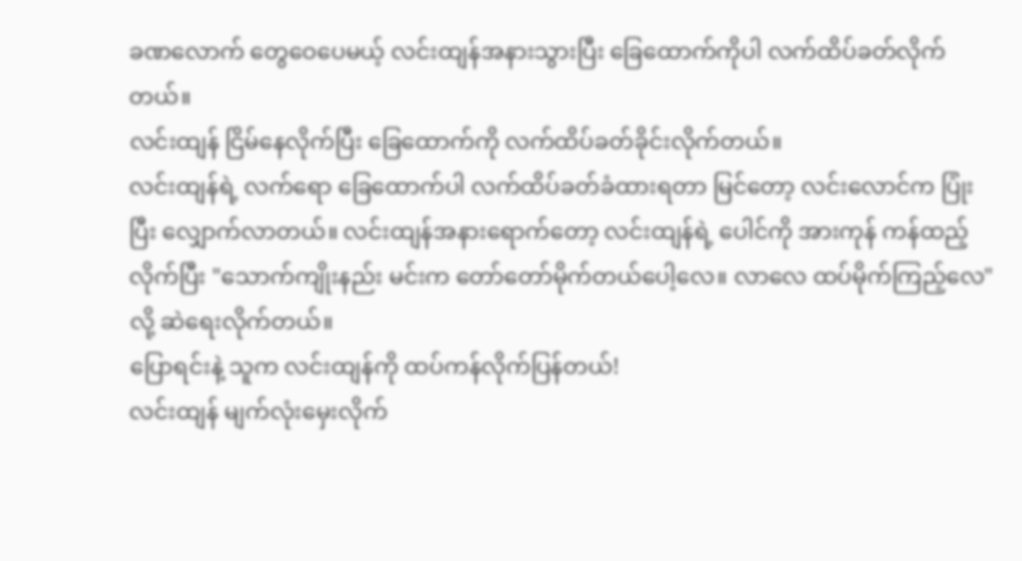ခဏလောက် တွေဝေပေမယ့် လင်းထျန်အနားသွားပြီး ခြေထောက်ကိုပါ လက်ထိပ်ခတ်လိုက်တယ်။
လင်းထျန် ငြိမ်နေလိုက်ပြီး ခြေထောက်ကို လက်ထိပ်ခတ်ခိုင်းလိုက်တယ်။
လင်းထျန်ရဲ့ လက်ရော ခြေထောက်ပါ လက်ထိပ်ခတ်ခံထားရတာ မြင်တော့ လင်းလောင်က ပြုံးပြီး လျှောက်လာတယ်။ လင်းထျန်အနားရောက်တော့ လင်းထျန်ရဲ့ ပေါင်ကို အားကုန် ကန်ထည့်လိုက်ပြီး "သောက်ကျိုးနည်း မင်းက တော်တော်မိုက်တယ်ပေါ့လေ။ လာလေ ထပ်မိုက်ကြည့်လေ" လို့ ဆဲရေးလိုက်တယ်။
ပြောရင်းနဲ့ သူက လင်းထျန်ကို ထပ်ကန်လိုက်ပြန်တယ်!
လင်းထျန် မျက်လုံးမှေးလိုက်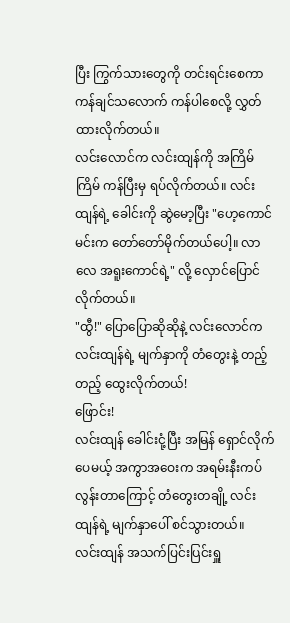ပြီး ကြွက်သားတွေကို တင်းရင်းစေကာ ကန်ချင်သလောက် ကန်ပါစေလို့ လွှတ်ထားလိုက်တယ်။
လင်းလောင်က လင်းထျန်ကို အကြိမ်ကြိမ် ကန်ပြီးမှ ရပ်လိုက်တယ်။ လင်းထျန်ရဲ့ ခေါင်းကို ဆွဲမော့ပြီး "ဟေ့ကောင် မင်းက တော်တော်မိုက်တယ်ပေါ့။ လာလေ အရူးကောင်ရဲ့" လို့ လှောင်ပြောင်လိုက်တယ်။
"ထွီ!" ပြောပြောဆိုဆိုနဲ့ လင်းလောင်က လင်းထျန်ရဲ့ မျက်နှာကို တံတွေးနဲ့ တည့်တည့် ထွေးလိုက်တယ်!
ဖြောင်း!
လင်းထျန် ခေါင်းငုံ့ပြီး အမြန် ရှောင်လိုက်ပေမယ့် အကွာအဝေးက အရမ်းနီးကပ်လွန်းတာကြောင့် တံတွေးတချို့ လင်းထျန်ရဲ့ မျက်နှာပေါ် စင်သွားတယ်။
လင်းထျန် အသက်ပြင်းပြင်းရှူ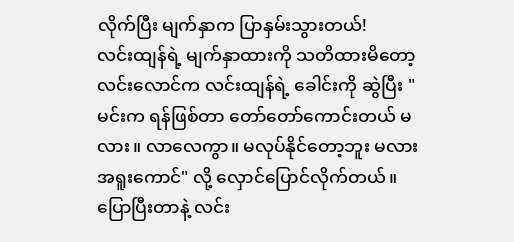လိုက်ပြီး မျက်နှာက ပြာနှမ်းသွားတယ်!
လင်းထျန်ရဲ့ မျက်နှာထားကို သတိထားမိတော့ လင်းလောင်က လင်းထျန်ရဲ့ ခေါင်းကို ဆွဲပြီး "မင်းက ရန်ဖြစ်တာ တော်တော်ကောင်းတယ် မလား။ လာလေကွာ။ မလုပ်နိုင်တော့ဘူး မလား အရူးကောင်" လို့ လှောင်ပြောင်လိုက်တယ်။
ပြောပြီးတာနဲ့ လင်း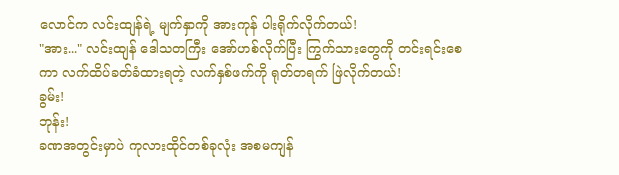လောင်က လင်းထျန်ရဲ့ မျက်နှာကို အားကုန် ပါးရိုက်လိုက်တယ်!
"အား..." လင်းထျန် ဒေါသတကြီး အော်ဟစ်လိုက်ပြီး ကြွက်သားတွေကို တင်းရင်းစေကာ လက်ထိပ်ခတ်ခံထားရတဲ့ လက်နှစ်ဖက်ကို ရုတ်တရက် ဖြဲလိုက်တယ်!
ခွမ်း!
ဘုန်း!
ခဏအတွင်းမှာပဲ ကုလားထိုင်တစ်ခုလုံး အစမကျန်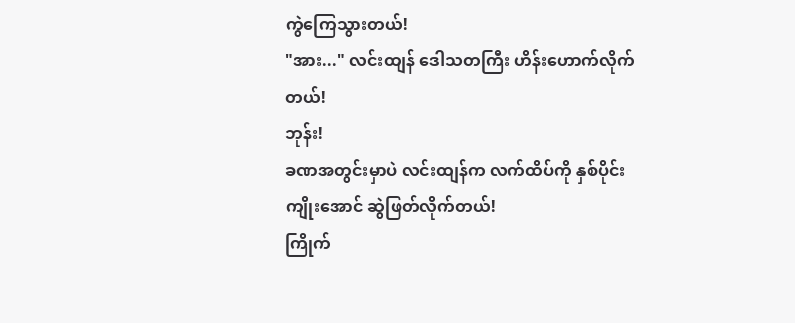ကွဲကြေသွားတယ်!
"အား..." လင်းထျန် ဒေါသတကြီး ဟိန်းဟောက်လိုက်တယ်!
ဘုန်း!
ခဏအတွင်းမှာပဲ လင်းထျန်က လက်ထိပ်ကို နှစ်ပိုင်းကျိုးအောင် ဆွဲဖြတ်လိုက်တယ်!
ကြိုက်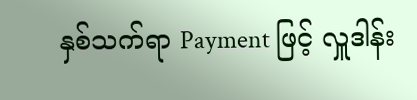နှစ်သက်ရာ Payment ဖြင့် လှူဒါန်း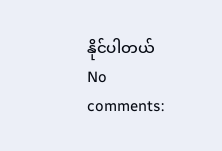နိုင်ပါတယ်
No comments: